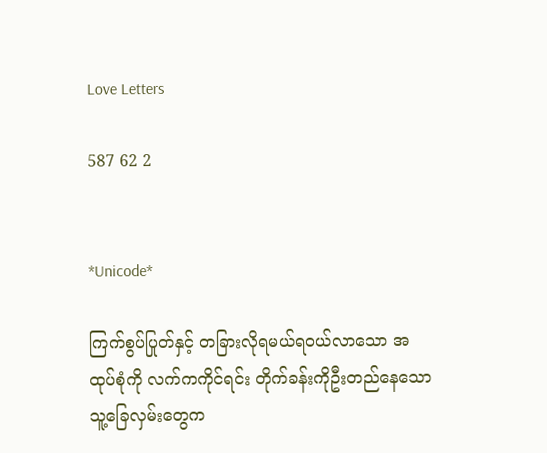Love Letters

587 62 2


*Unicode*

ကြက်စွပ်ပြုတ်နှင့် တခြားလိုရမယ်ရဝယ်လာသော အထုပ်စုံကို လက်ကကိုင်ရင်း တိုက်ခန်းကိုဦးတည်နေသော သူ့ခြေလှမ်းတွေက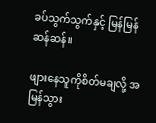ခပ်သွက်သွက်နှင့် မြန်မြန်ဆန်ဆန်။

ဖျားနေသူကိုစိတ်မချလို့ အမြန်သွား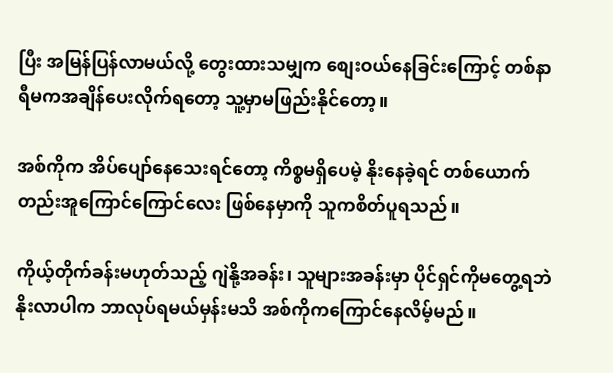ပြီး အမြန်ပြန်လာမယ်လို့ တွေးထားသမျှက စျေးဝယ်နေခြင်းကြောင့် တစ်နာရီမကအချိန်ပေးလိုက်ရတော့ သူ့မှာမဖြည်းနိုင်တော့။

အစ်ကိုက အိပ်ပျော်နေသေးရင်တော့ ကိစ္စမရှိပေမဲ့ နိုးနေခဲ့ရင် တစ်ယောက်တည်းအူကြောင်ကြောင်လေး ဖြစ်နေမှာကို သူကစိတ်ပူရသည်။

ကိုယ့်တိုက်ခန်းမဟုတ်သည့် ဂျဲနို့အခန်း၊ သူများအခန်းမှာ ပိုင်ရှင်ကိုမတွေ့ရဘဲ နိုးလာပါက ဘာလုပ်ရမယ်မှန်းမသိ အစ်ကိုကကြောင်နေလိမ့်မည်။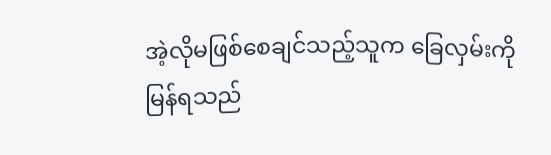အဲ့လိုမဖြစ်စေချင်သည့်သူက ခြေလှမ်းကိုမြန်ရသည်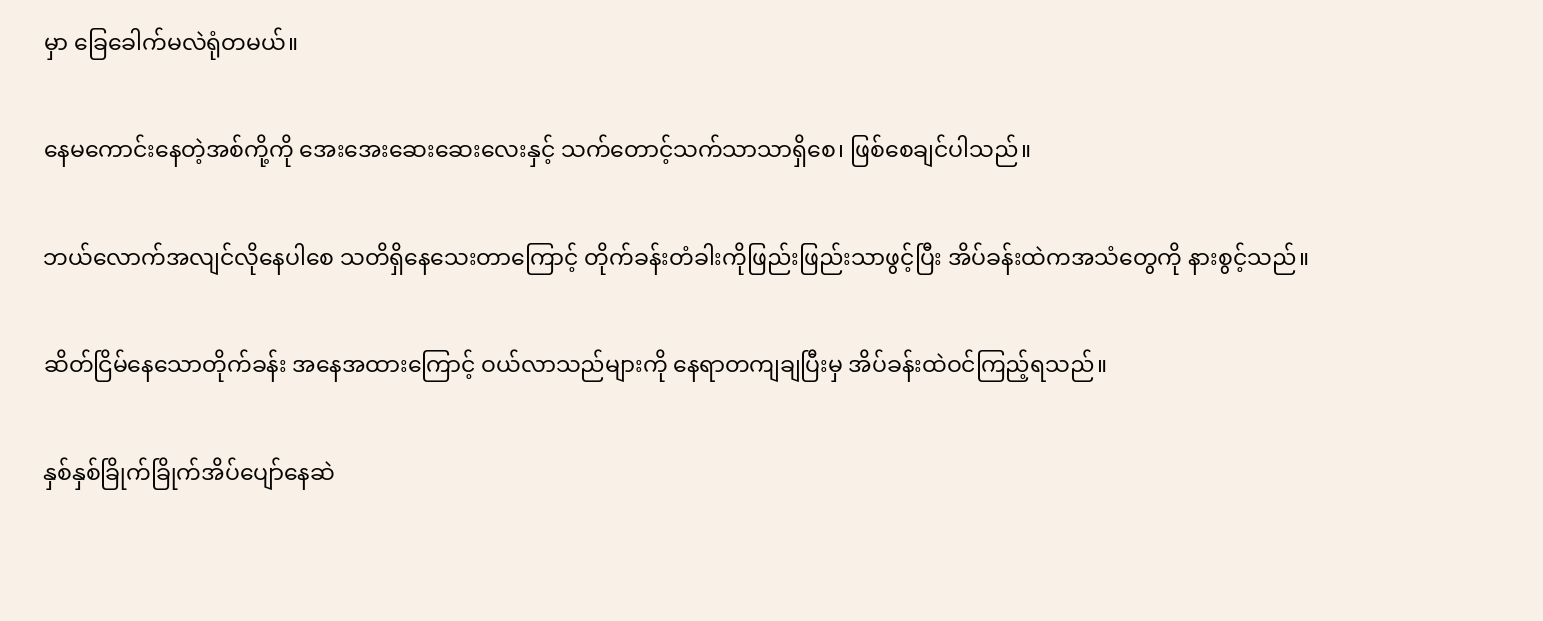မှာ ခြေခေါက်မလဲရုံတမယ်။

နေမကောင်းနေတဲ့အစ်ကို့ကို အေးအေးဆေးဆေးလေးနှင့် သက်တောင့်သက်သာသာရှိစေ၊ ဖြစ်စေချင်ပါသည်။

ဘယ်လောက်အလျင်လိုနေပါစေ သတိရှိနေသေးတာကြောင့် တိုက်ခန်းတံခါးကိုဖြည်းဖြည်းသာဖွင့်ပြီး အိပ်ခန်းထဲကအသံတွေကို နားစွင့်သည်။

ဆိတ်ငြိမ်နေသောတိုက်ခန်း အနေအထားကြောင့် ဝယ်လာသည်များကို နေရာတကျချပြီးမှ အိပ်ခန်းထဲဝင်ကြည့်ရသည်။

နှစ်နှစ်ခြိုက်ခြိုက်အိပ်ပျော်နေဆဲ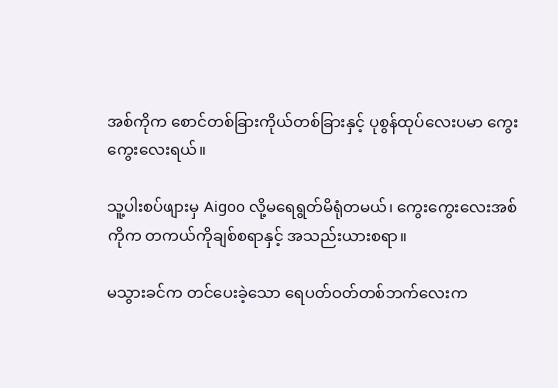အစ်ကိုက စောင်တစ်ခြားကိုယ်တစ်ခြားနှင့် ပုစွန်ထုပ်လေးပမာ ကွေးကွေးလေးရယ်။

သူ့ပါးစပ်ဖျားမှ Aigoo လို့မရေရွတ်မိရုံတမယ်၊ ကွေးကွေးလေးအစ်ကိုက တကယ်ကိုချစ်စရာနှင့် အသည်းယားစရာ။

မသွားခင်က တင်ပေးခဲ့သော ရေပတ်ဝတ်တစ်ဘက်လေးက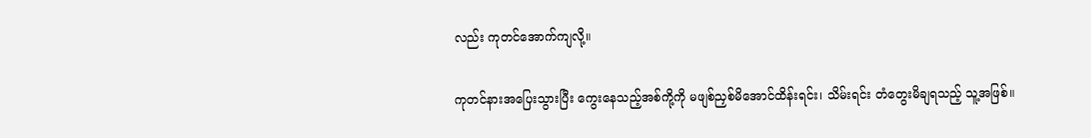လည်း ကုတင်အောက်ကျလို့။

ကုတင်နားအပြေးသွားပြီး ကွေးနေသည့်အစ်ကို့ကို မဖျစ်ညှစ်မိအောင်ထိန်းရင်း၊ သိမ်းရင်း တံတွေးမိချရသည့် သူ့အဖြစ်။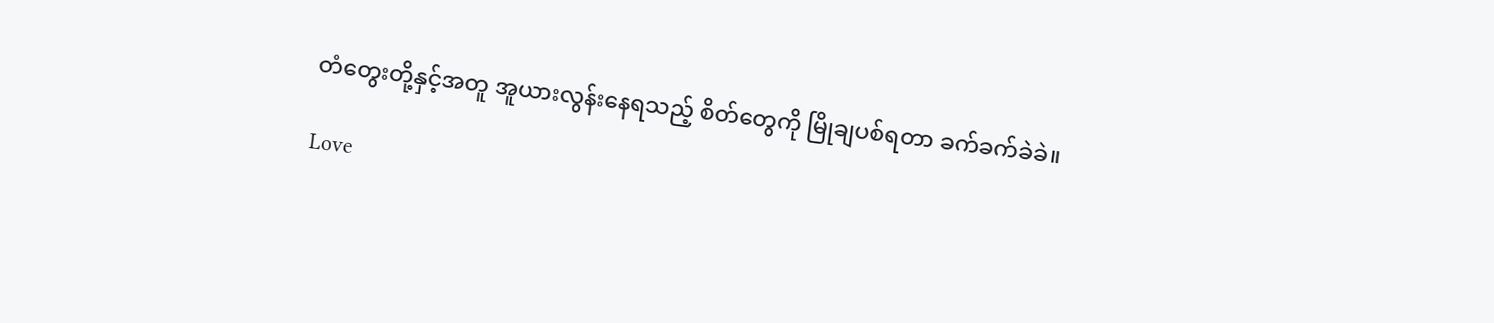တံတွေးတို့နှင့်အတူ အူယားလွန်းနေရသည့် စိတ်တွေကို မြိုချပစ်ရတာ ခက်ခက်ခဲခဲ။

Love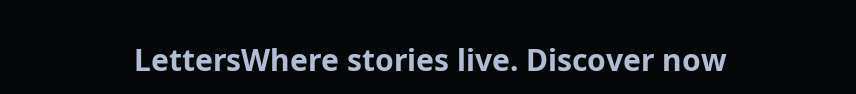LettersWhere stories live. Discover now